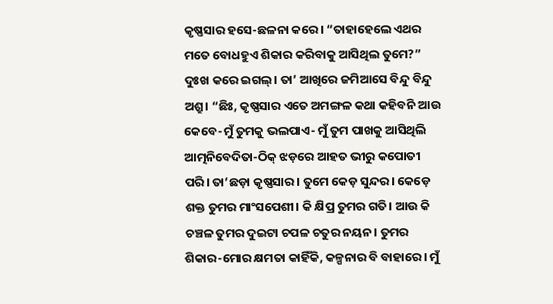କୃଷ୍ଣସାର ହସେ-ଛଳନା କରେ। “ତାହାହେଲେ ଏଥର ମତେ ବୋଧହୁଏ ଶିକାର କରିବାକୁ ଆସିଥିଲ ତୁମେ?”
ଦୁଃଖ କରେ ଇଗଲ୍। ତା’ ଆଖିରେ ଜମିଆସେ ବିନ୍ଦୁ ବିନ୍ଦୁ ଅଶ୍ରୁ। “ଛିଃ, କୃଷ୍ଣସାର ଏତେ ଅମଙ୍ଗଳ କଥା କହିବନି ଆଉ କେବେ-ମୁଁ ତୁମକୁ ଭଲପାଏ- ମୁଁ ତୁମ ପାଖକୁ ଆସିଥିଲି ଆତ୍ମନିବେଦିତା-ଠିକ୍ ଝଡ଼ରେ ଆହତ ଭୀରୁ କପୋତୀ ପରି। ତା’ଛଡ଼ା କୃଷ୍ଣସାର। ତୁମେ କେଡ଼ ସୁନ୍ଦର। କେଡ଼େ ଶକ୍ତ ତୁମର ମାଂସପେଶୀ। କି କ୍ଷିପ୍ର ତୁମର ଗତି। ଆଉ କି ଚଞ୍ଚଳ ତୁମର ଦୁଇଟା ଚପଳ ଚତୁର ନୟନ। ତୁମର ଶିକାର-ମୋର କ୍ଷମତା କାହିଁକି, କଳ୍ପନାର ବି ବାହାରେ। ମୁଁ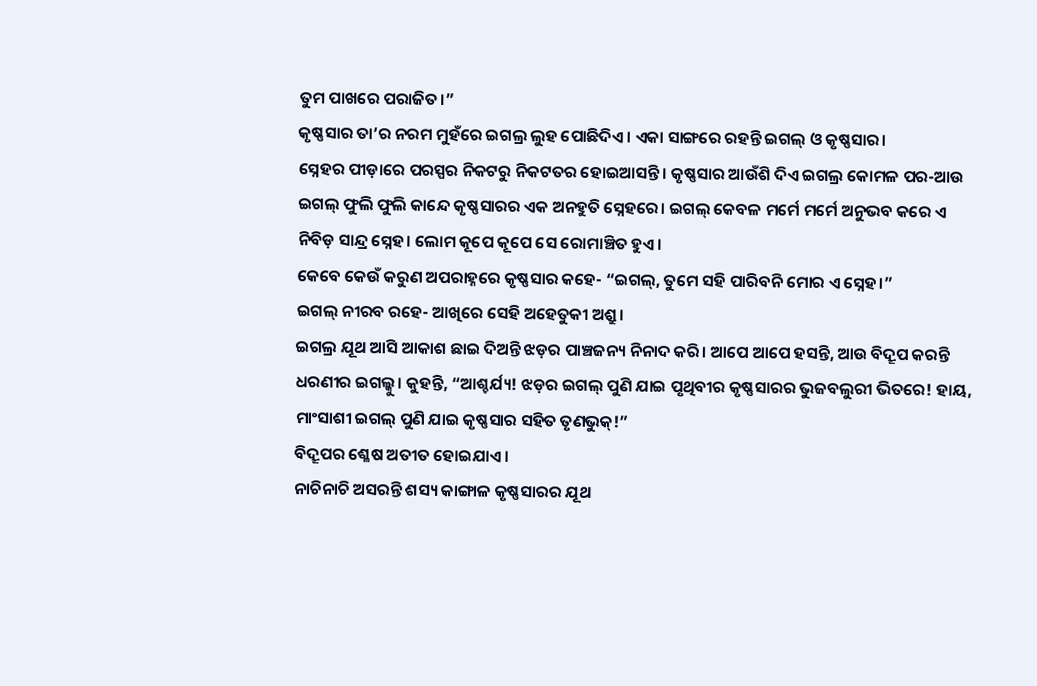ତୁମ ପାଖରେ ପରାଜିତ।”
କୃଷ୍ଣସାର ତା’ର ନରମ ମୁହଁରେ ଇଗଲ୍ର ଲୁହ ପୋଛିଦିଏ। ଏକା ସାଙ୍ଗରେ ରହନ୍ତି ଇଗଲ୍ ଓ କୃଷ୍ଣସାର।
ସ୍ନେହର ପୀଡ଼ାରେ ପରସ୍ପର ନିକଟରୁ ନିକଟତର ହୋଇଆସନ୍ତି। କୃଷ୍ଣସାର ଆଉଁଶି ଦିଏ ଇଗଲ୍ର କୋମଳ ପର-ଆଉ ଇଗଲ୍ ଫୁଲି ଫୁଲି କାନ୍ଦେ କୃଷ୍ଣସାରର ଏକ ଅନହୁତି ସ୍ନେହରେ। ଇଗଲ୍ କେବଳ ମର୍ମେ ମର୍ମେ ଅନୁଭବ କରେ ଏ ନିବିଡ଼ ସାନ୍ଦ୍ର ସ୍ନେହ। ଲୋମ କୂପେ କୂପେ ସେ ରୋମାଞ୍ଚିତ ହୁଏ।
କେବେ କେଉଁ କରୁଣ ଅପରାହ୍ନରେ କୃଷ୍ଣସାର କହେ- “ଇଗଲ୍, ତୁମେ ସହି ପାରିବନି ମୋର ଏ ସ୍ନେହ।”
ଇଗଲ୍ ନୀରବ ରହେ- ଆଖିରେ ସେହି ଅହେତୁକୀ ଅଶ୍ରୁ।
ଇଗଲ୍ର ଯୂଥ ଆସି ଆକାଶ ଛାଇ ଦିଅନ୍ତି ଝଡ଼ର ପାଞ୍ଚଜନ୍ୟ ନିନାଦ କରି। ଆପେ ଆପେ ହସନ୍ତି, ଆଉ ବିଦ୍ରୂପ କରନ୍ତି ଧରଣୀର ଇଗଲ୍କୁ। କୁହନ୍ତି, “ଆଶ୍ଚର୍ଯ୍ୟ! ଝଡ଼ର ଇଗଲ୍ ପୁଣି ଯାଇ ପୃଥିବୀର କୃଷ୍ଣସାରର ଭୁଜବଲୁରୀ ଭିତରେ! ହାୟ, ମାଂସାଶୀ ଇଗଲ୍ ପୁଣି ଯାଇ କୃଷ୍ଣସାର ସହିତ ତୃଣଭୁକ୍!”
ବିଦ୍ରୂପର ଶ୍ଳେଷ ଅତୀତ ହୋଇଯାଏ।
ନାଚିନାଚି ଅସରନ୍ତି ଶସ୍ୟ କାଙ୍ଗାଳ କୃଷ୍ଣସାରର ଯୂଥ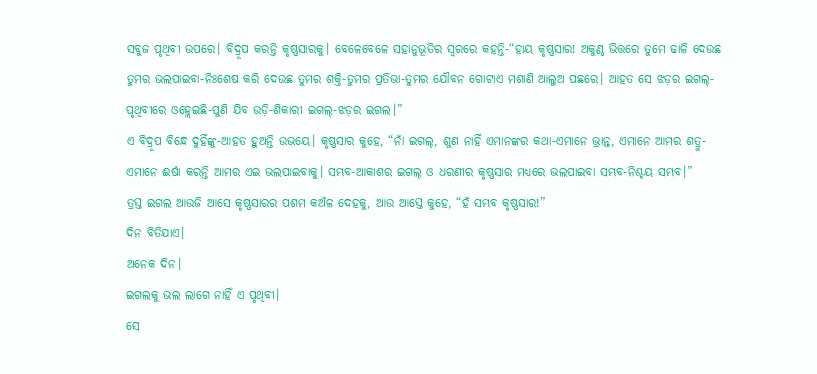ସବୁଜ ପୃଥିବୀ ଉପରେ। ବିଦ୍ରୂପ କରନ୍ତି କୃଷ୍ଣସାରକୁ। ବେଳେବେଳେ ସହାନୁଭୂତିର ସ୍ବରରେ କହନ୍ତି-“ହାୟ କୃଷ୍ଣସାର! ଅକୁଣ୍ଠ ଭିତ୍ତରେ ତୁମେ ଢାଳି ଦେଉଛ ତୁମର ଭଲପାଇବା-ନିଃଶେଷ କରି ଦେଉଛ ତୁମର ଶକ୍ତି-ତୁମର ପ୍ରତିଭା-ତୁମର ଯୌବନ ଗୋଟାଏ ମଶାଣି ଆଲୁଅ ପଛରେ। ଆହତ ସେ ଝଡ଼ର ଇଗଲ୍-ପୃଥିବୀରେ ଓହ୍ଲେଇଛି-ପୁଣି ଯିବ ଉଡ଼ି-ଶିକାରୀ ଇଗଲ୍-ଝଡ଼ର ଇଗଲ।”
ଏ ବିଦ୍ରୂପ ବିନ୍ଧେ ଦୁହିଁଙ୍କୁ-ଆହତ ହୁଅନ୍ତି ଉଭୟେ। କୃଷ୍ଣସାର କୁହେ, “ନାଁ ଇଗଲ୍, ଶୁଣ ନାହିଁ ଏମାନଙ୍କର କଥା-ଏମାନେ ଭ୍ରାନ୍ତ, ଏମାନେ ଆମର ଶତ୍ରୁ- ଏମାନେ ଈର୍ଷା କରନ୍ତି ଆମର ଏଇ ଭଲପାଇବାକୁ। ସମ୍ଭବ-ଆକାଶର ଇଗଲ୍ ଓ ଧରଣୀର କୃଷ୍ଣସାର ମଧ୍ୟରେ ଭଲପାଇବା ସମ୍ଭବ-ନିଶ୍ଚୟ ସମ୍ଭବ।”
ତ୍ରସ୍ତ ଇଗଲ ଆଉଜି ଆସେ କୃଷ୍ଣସାରର ପଶମ କଅଁଳ ଦେହକୁ, ଆଉ ଆସ୍ତେ କୁହେ, “ହଁ ସମ୍ଭବ କୃଷ୍ଣସାର!”
ଦିନ ବିତିଯାଏ।
ଅନେକ ଦିନ।
ଇଗଲକୁ ଭଲ ଲାଗେ ନାହିଁ ଏ ପୃଥିବୀ।
ସେ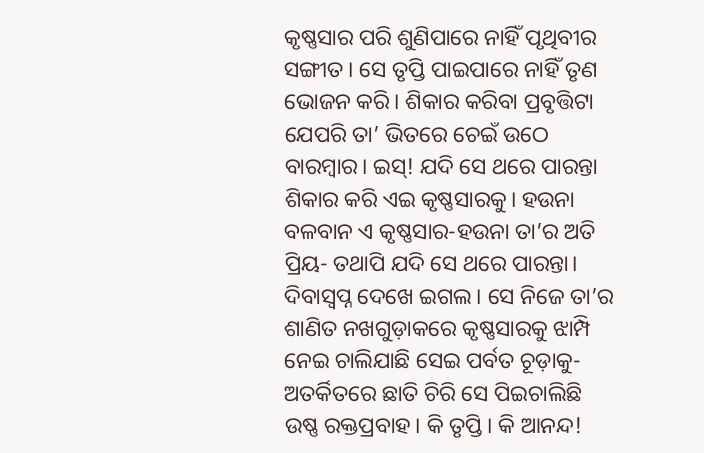କୃଷ୍ଣସାର ପରି ଶୁଣିପାରେ ନାହିଁ ପୃଥିବୀର ସଙ୍ଗୀତ। ସେ ତୃପ୍ତି ପାଇପାରେ ନାହିଁ ତୃଣ ଭୋଜନ କରି। ଶିକାର କରିବା ପ୍ରବୃତ୍ତିଟା ଯେପରି ତା’ ଭିତରେ ଚେଇଁ ଉଠେ ବାରମ୍ବାର। ଇସ୍! ଯଦି ସେ ଥରେ ପାରନ୍ତା ଶିକାର କରି ଏଇ କୃଷ୍ଣସାରକୁ। ହଉନା ବଳବାନ ଏ କୃଷ୍ଣସାର-ହଉନା ତା’ର ଅତି ପ୍ରିୟ- ତଥାପି ଯଦି ସେ ଥରେ ପାରନ୍ତା। ଦିବାସ୍ବପ୍ନ ଦେଖେ ଇଗଲ। ସେ ନିଜେ ତା’ର ଶାଣିତ ନଖଗୁଡ଼ାକରେ କୃଷ୍ଣସାରକୁ ଝାମ୍ପି ନେଇ ଚାଲିଯାଛି ସେଇ ପର୍ବତ ଚୂଡ଼ାକୁ- ଅତର୍କିତରେ ଛାତି ଚିରି ସେ ପିଇଚାଲିଛି ଉଷ୍ଣ ରକ୍ତପ୍ରବାହ। କି ତୃପ୍ତି। କି ଆନନ୍ଦ!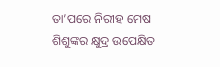ତା’ପରେ ନିରୀହ ମେଷ ଶିଶୁଙ୍କର କ୍ଷୁଦ୍ର ଉପେକ୍ଷିତ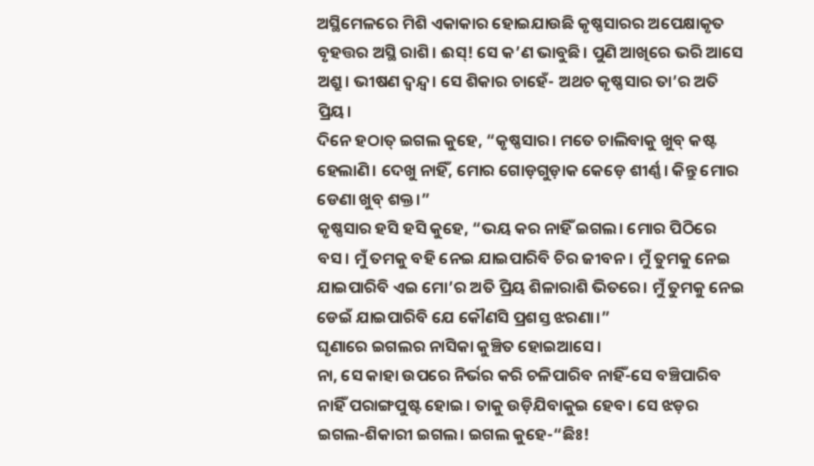ଅସ୍ଥିମେଳରେ ମିଶି ଏକାକାର ହୋଇଯାଉଛି କୃଷ୍ଣସାରର ଅପେକ୍ଷାକୃତ ବୃହତ୍ତର ଅସ୍ଥି ରାଶି। ଈସ୍! ସେ କ’ଣ ଭାବୁଛି। ପୁଣି ଆଖିରେ ଭରି ଆସେ ଅଶ୍ରୁ। ଭୀଷଣ ଦ୍ବନ୍ଦ୍ବ। ସେ ଶିକାର ଚାହେଁ- ଅଥଚ କୃଷ୍ଣସାର ତା’ର ଅତି ପ୍ରିୟ।
ଦିନେ ହଠାତ୍ ଇଗଲ କୁହେ, “କୃଷ୍ଣସାର। ମତେ ଚାଲିବାକୁ ଖୁବ୍ କଷ୍ଟ ହେଲାଣି। ଦେଖୁ ନାହିଁ, ମୋର ଗୋଡ଼ଗୁଡ଼ାକ କେଡ଼େ ଶୀର୍ଣ୍ଣ। କିନ୍ତୁ ମୋର ଡେଣା ଖୁବ୍ ଶକ୍ତ।”
କୃଷ୍ଣସାର ହସି ହସି କୁହେ, “ଭୟ କର ନାହିଁ ଇଗଲ। ମୋର ପିଠିରେ ବସ। ମୁଁ ତମକୁ ବହି ନେଇ ଯାଇପାରିବି ଚିର ଜୀବନ। ମୁଁ ତୁମକୁ ନେଇ ଯାଇପାରିବି ଏଇ ମୋ’ର ଅତି ପ୍ରିୟ ଶିଳାରାଶି ଭିତରେ। ମୁଁ ତୁମକୁ ନେଇ ଡେଇଁ ଯାଇପାରିବି ଯେ କୌଣସି ପ୍ରଶସ୍ତ ଝରଣା।”
ଘୃଣାରେ ଇଗଲର ନାସିକା କୁଞ୍ଚିତ ହୋଇଆସେ।
ନା, ସେ କାହା ଉପରେ ନିର୍ଭର କରି ଚଳିପାରିବ ନାହିଁ-ସେ ବଞ୍ଚିପାରିବ ନାହିଁ ପରାଙ୍ଗପୁଷ୍ଟ ହୋଇ। ତାକୁ ଉଡ଼ିଯିବାକୁଇ ହେବ। ସେ ଝଡ଼ର ଇଗଲ-ଶିକାରୀ ଇଗଲ। ଇଗଲ କୁହେ-“ଛିଃ!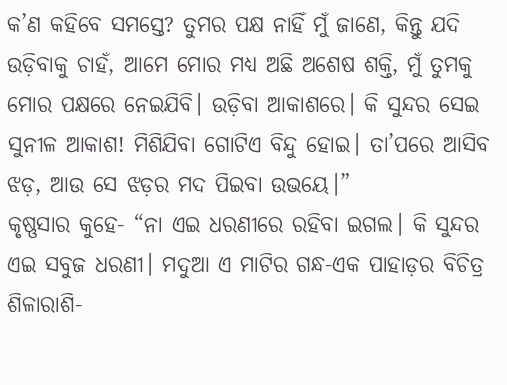କ’ଣ କହିବେ ସମସ୍ତେ? ତୁମର ପକ୍ଷ ନାହିଁ ମୁଁ ଜାଣେ, କିନ୍ତୁ ଯଦି ଉଡ଼ିବାକୁ ଚାହଁ, ଆମେ ମୋର ମଧ୍ୟ ଅଛି ଅଶେଷ ଶକ୍ତି, ମୁଁ ତୁମକୁ ମୋର ପକ୍ଷରେ ନେଇଯିବି। ଉଡ଼ିବା ଆକାଶରେ। କି ସୁନ୍ଦର ସେଇ ସୁନୀଳ ଆକାଶ! ମିଶିଯିବା ଗୋଟିଏ ବିନ୍ଦୁ ହୋଇ। ତା’ପରେ ଆସିବ ଝଡ଼, ଆଉ ସେ ଝଡ଼ର ମଦ ପିଇବା ଉଭୟେ।”
କୃଷ୍ଣସାର କୁହେ- “ନା ଏଇ ଧରଣୀରେ ରହିବା ଇଗଲ। କି ସୁନ୍ଦର ଏଇ ସବୁଜ ଧରଣୀ। ମଦୁଆ ଏ ମାଟିର ଗନ୍ଧ-ଏକ ପାହାଡ଼ର ବିଚିତ୍ର ଶିଳାରାଶି-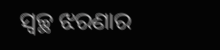ସ୍ବଚ୍ଛ ଝରଣାର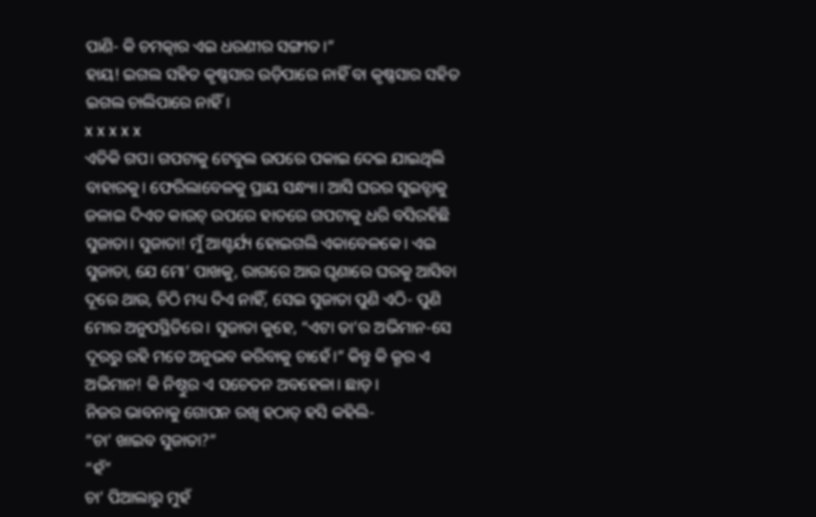ପାଣି- କି ଚମତ୍କାର ଏଇ ଧରଣୀର ସଙ୍ଗୀତ।”
ହାୟ! ଇଗଲ ସହିତ କୃଷ୍ଣସାର ଉଡ଼ିପାରେ ନାହିଁ ବା କୃଷ୍ଣସାର ସହିତ ଇଗଲ ଚାଲିପାରେ ନାହିଁ।
x x x x x
ଏତିକି ଗପ। ଗପଟାକୁ ଟେବୁଲ ଉପରେ ପକାଇ ଦେଇ ଯାଇଥିଲି ବାହାରକୁ। ଫେରିଲାବେଳକୁ ପ୍ରାୟ ସନ୍ଧ୍ୟା। ଆସି ଘରର ସୁଇଚ୍ଟାକୁ ଜଳାଇ ଦିଏତ କାଉଚ୍ ଉପରେ ହାତରେ ଗପଟାକୁ ଧରି ବସିରହିଛି ସୁଜାତା। ସୁଜାତା! ମୁଁ ଆଶ୍ଚର୍ଯ୍ୟ ହୋଇଗଲି ଏକାବେଳକେ। ଏଇ ସୁଜାତା, ଯେ ମୋ’ ପାଖକୁ, ରାଗରେ ଆଉ ଘୃଣାରେ ଘରକୁ ଆସିବା ଦୂରେ ଥାଉ, ଚିଠି ମଧ୍ୟ ଦିଏ ନାହିଁ, ସେଇ ସୁଜାତା ପୁଣି ଏଠି- ପୁଣି ମୋର ଅନୁପସ୍ଥିତିରେ। ସୁଜାତା କୁହେ, “ଏଟା ତା’ର ଅଭିମାନ-ସେ ଦୂରରୁ ରହି ମତେ ଅନୁଭବ କରିବାକୁ ଚାହେଁ।” କିନ୍ତୁ କି କ୍ରୂର ଏ ଅଭିମାନ! କି ନିଷ୍ଠୁର ଏ ସଚେତନ ଅବହେଳା। ଛାଡ଼।
ନିଜର ଭାବନାକୁ ଗୋପନ ରଖି ହଠାତ୍ ହସି କହିଲି-
“ଚା’ ଖାଇବ ସୁଜାତା?”
“ହଁ”
ଚା’ ପିଆଲାରୁ ମୁହଁ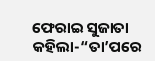ଫେରାଇ ସୁଜାତା କହିଲା-“ତା’ପରେ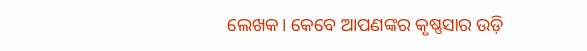ଲେଖକ। କେବେ ଆପଣଙ୍କର କୃଷ୍ଣସାର ଉଡ଼ି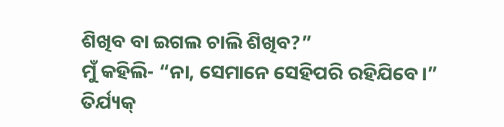ଶିଖିବ ବା ଇଗଲ ଚାଲି ଶିଖିବ?”
ମୁଁ କହିଲି- “ନା, ସେମାନେ ସେହିପରି ରହିଯିବେ।”
ତିର୍ଯ୍ୟକ୍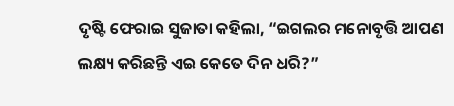ଦୃଷ୍ଟି ଫେରାଇ ସୁଜାତା କହିଲା, “ଇଗଲର ମନୋବୃତ୍ତି ଆପଣ ଲକ୍ଷ୍ୟ କରିଛନ୍ତି ଏଇ କେତେ ଦିନ ଧରି?”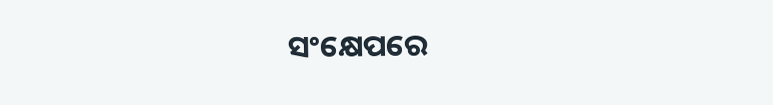ସଂକ୍ଷେପରେ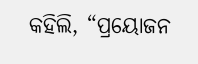କହିଲି, “ପ୍ରୟୋଜନ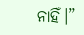ନାହିଁ।”